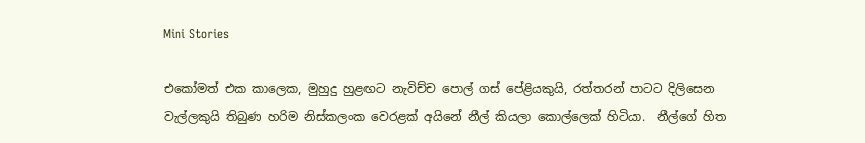Mini Stories

එකෝමත් එක කාලෙක, මුහුදු හුළඟට නැවිච්ච පොල් ගස් පේළියකුයි, රත්තරන් පාටට දිලිසෙන වැල්ලකුයි තිබුණ හරිම නිස්කලංක වෙරළක් අයිනේ නීල් කියලා කොල්ලෙක් හිටියා.  නීල්ගේ හිත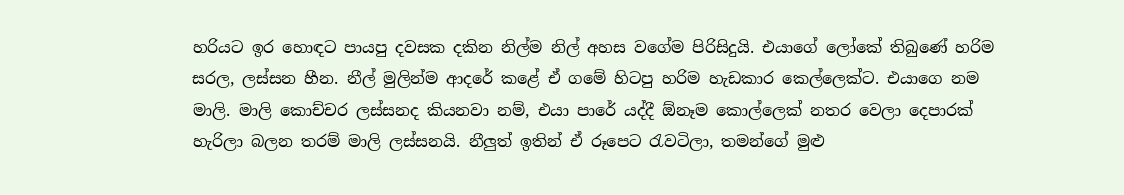හරියට ඉර හොඳට පායපු දවසක දකින නිල්ම නිල් අහස වගේම පිරිසිදුයි. එයාගේ ලෝකේ තිබුණේ හරිම සරල, ලස්සන හීන. නීල් මුලින්ම ආදරේ කළේ ඒ ගමේ හිටපු හරිම හැඩකාර කෙල්ලෙක්ට. එයාගෙ නම මාලි. මාලි කොච්චර ලස්සනද කියනවා නම්, එයා පාරේ යද්දී ඕනෑම කොල්ලෙක් නතර වෙලා දෙපාරක් හැරිලා බලන තරම් මාලි ලස්සනයි. නීලුත් ඉතින් ඒ රූපෙට රැවටිලා, තමන්ගේ මුළු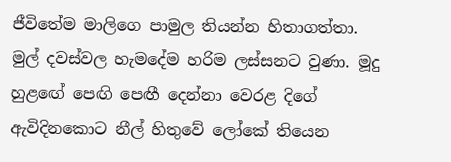ජීවිතේම මාලිගෙ පාමුල තියන්න හිතාගත්තා. මුල් දවස්වල හැමදේම හරිම ලස්සනට වුණා. මූදු හුළඟේ පෙඟි පෙඟී දෙන්නා වෙරළ දිගේ ඇවිදිනකොට නීල් හිතුවේ ලෝකේ තියෙන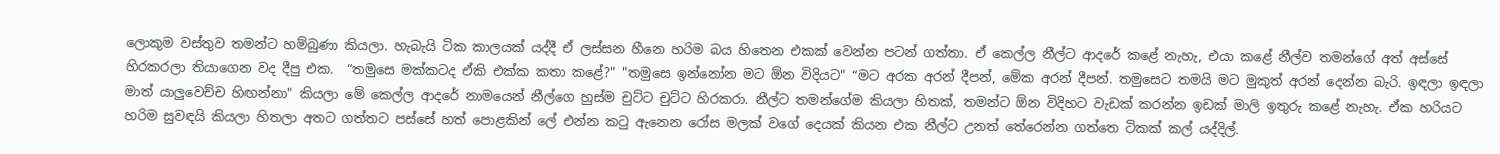ලොකුම වස්තුව තමන්ට හම්බුණා කියලා. හැබැයි ටික කාලයක් යද්දී ඒ ලස්සන හීනෙ හරිම බය හිතෙන එකක් වෙන්න පටන් ගත්තා. ඒ කෙල්ල නීල්ට ආදරේ කළේ නැහැ, එයා කළේ නීල්ව තමන්ගේ අත් අස්සේ හිරකරලා තියාගෙන වද දීපු එක.  “තමුසෙ මක්කටද ඒකි එක්ක කතා කළේ?" "තමුසෙ ඉන්නෝන මට ඕන විදියට" “මට අරක අරන් දීපන්, මේක අරන් දීපන්. තමුසෙට තමයි මට මුකුත් අරන් දෙන්න බැරි. ඉඳලා ඉඳලා මාත් යාලුවෙච්ච හිඟන්නා" කියලා මේ කෙල්ල ආදරේ නාමයෙන් නීල්ගෙ හුස්ම චුට්ට චුට්ට හිරකරා. නීල්ට තමන්ගේම කියලා හිතක්, තමන්ට ඕන විදිහට වැඩක් කරන්න ඉඩක් මාලි ඉතුරු කළේ නැහැ. ඒක හරියට හරිම සුවඳයි කියලා හිතලා අතට ගත්තට පස්සේ හත් පොළකින් ලේ එන්න කටු ඇනෙන රෝස මලක් වගේ දෙයක් කියන එක නීල්ට උනත් තේරෙන්න ගත්තෙ ටිකක් කල් යද්දිල්.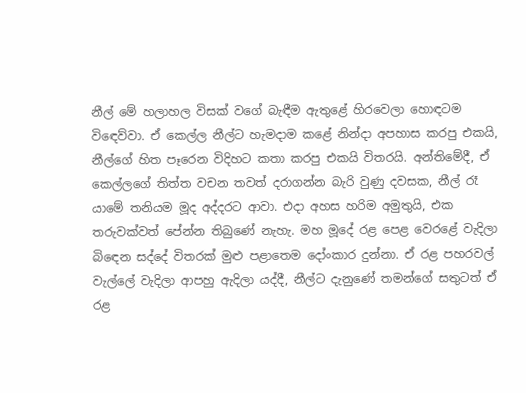නීල් මේ හලාහල විසක් වගේ බැඳීම ඇතුළේ හිරවෙලා හොඳටම විඳෙව්වා. ඒ කෙල්ල නීල්ට හැමදාම කළේ නින්දා අපහාස කරපු එකයි, නීල්ගේ හිත පෑරෙන විදිහට කතා කරපු එකයි විතරයි. අන්තිමේදී, ඒ කෙල්ලගේ තිත්ත වචන තවත් දරාගන්න බැරි වුණු දවසක, නීල් රෑ යාමේ තනියම මූද අද්දරට ආවා. එදා අහස හරිම අමුතුයි, එක තරුවක්වත් පේන්න තිබුණේ නැහැ. මහ මූදේ රළ පෙළ වෙරළේ වැදිලා බිඳෙන සද්දේ විතරක් මුළු පළාතෙම දෝංකාර දුන්නා. ඒ රළ පහරවල් වැල්ලේ වැදිලා ආපහු ඇදිලා යද්දී, නීල්ට දැනුණේ තමන්ගේ සතුටත් ඒ රළ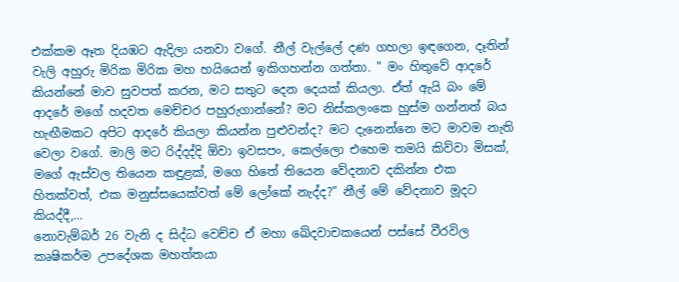එක්කම ඈත දියඹට ඇදිලා යනවා වගේ. නීල් වැල්ලේ දණ ගහලා ඉඳගෙන, දෑතින් වැලි අහුරු මිරික මිරික මහ හයියෙන් ඉකිගහන්න ගත්තා. " මං හිතුවේ ආදරේ කියන්නේ මාව සුවපත් කරන, මට සතුට දෙන දෙයක් කියලා. ඒත් ඇයි බං මේ ආදරේ මගේ හදවත මෙච්චර පහුරුගාන්නේ? මට නිස්කලංකෙ හුස්ම ගන්නත් බය හැඟීමකට අපිට ආදරේ කියලා කියන්න පුළුවන්ද? මට දැනෙන්නෙ මට මාවම නැති වෙලා වගේ. මාලි මට රිද්දද්දි ඕවා ඉවසපං, කෙල්ලො එහෙම තමයි කිව්වා මිසක්, මගේ ඇස්වල තියෙන කඳුළක්, මගෙ හිතේ තියෙන වේදනාව දකින්න එක හිතක්වත්, එක මනුස්සයෙක්වත් මේ ලෝකේ නැද්ද?" නීල් මේ වේදනාව මූදට කියද්දී,...
නොවැම්බර් 26 වැනි ද සිද්ධ වෙච්ච ඒ මහා ඛේදවාචකයෙන් පස්සේ වීරවිල  කෘෂිකර්ම උපදේශක මහත්තයා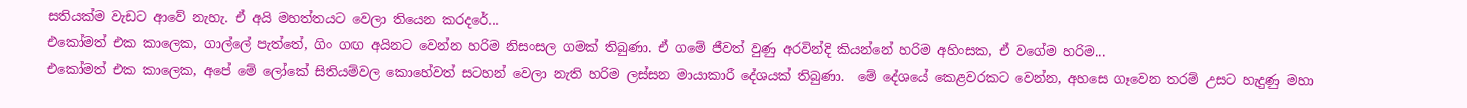සතියක්ම වැඩට ආවේ නැහැ. ඒ අයි මහත්තයට වෙලා තියෙන කරදරේ...
එකෝමත් එක කාලෙක, ගාල්ලේ පැත්තේ, ගිං ගඟ අයිනට වෙන්න හරිම නිසංසල ගමක් තිබුණා. ඒ ගමේ ජීවත් වුණු අරවින්දි කියන්නේ හරිම අහිංසක, ඒ වගේම හරිම...
එකෝමත් එක කාලෙක, අපේ මේ ලෝකේ සිතියම්වල කොහේවත් සටහන් වෙලා නැති හරිම ලස්සන මායාකාරී දේශයක් තිබුණා.  මේ දේශයේ කෙළවරකට වෙන්න, අහසෙ ගෑවෙන තරම් උසට හැදුණු මහා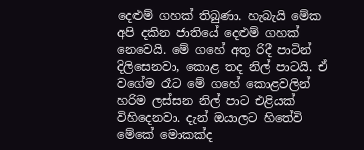දෙළුම් ගහක් තිබුණා. හැබැයි මේක අපි දකින ජාතියේ දෙළුම් ගහක් නෙවෙයි. මේ ගහේ අතු රිදී පාටින් දිලිසෙනවා, කොළ තද නිල් පාටයි. ඒ වගේම රෑට මේ ගහේ කොළවලින් හරිම ලස්සන නිල් පාට එළියක් විහිදෙනවා. දැන් ඔයාලට හිතේවි මේකේ මොකක්ද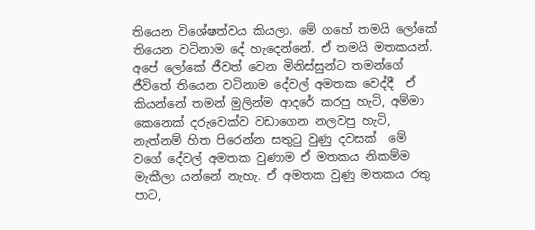තියෙන විශේෂත්වය කියලා. මේ ගහේ තමයි ලෝකේ තියෙන වටිනාම දේ හැදෙන්නේ. ඒ තමයි මතකයන්. අපේ ලෝකේ ජීවත් වෙන මිනිස්සුන්ට තමන්ගේ ජීවිතේ තියෙන වටිනාම දේවල් අමතක වෙද්දී  ඒ කියන්නේ තමන් මුලින්ම ආදරේ කරපු හැටි, අම්මා කෙනෙක් දරුවෙක්ව වඩාගෙන නලවපු හැටි, නැත්නම් හිත පිරෙන්න සතුටු වුණු දවසක්  මේ වගේ දේවල් අමතක වුණාම ඒ මතකය නිකම්ම මැකීලා යන්නේ නැහැ. ඒ අමතක වුණු මතකය රතු පාට,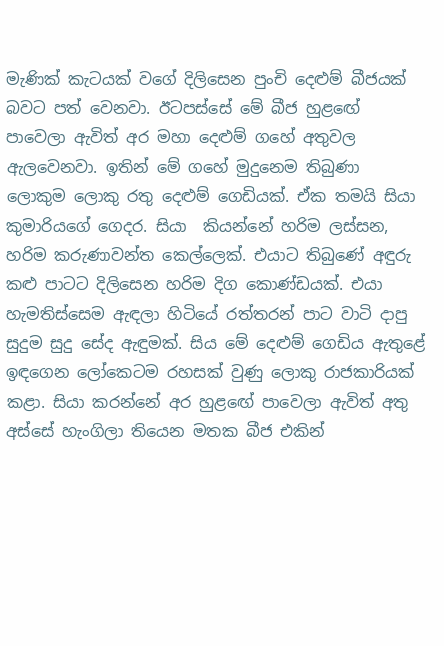මැණික් කැටයක් වගේ දිලිසෙන පුංචි දෙළුම් බීජයක් බවට පත් වෙනවා. ඊටපස්සේ මේ බීජ හුළඟේ පාවෙලා ඇවිත් අර මහා දෙළුම් ගහේ අතුවල ඇලවෙනවා. ඉතින් මේ ගහේ මුදුනෙම තිබුණා ලොකුම ලොකු රතු දෙළුම් ගෙඩියක්. ඒක තමයි සියා කුමාරියගේ ගෙදර. සියා  කියන්නේ හරිම ලස්සන, හරිම කරුණාවන්ත කෙල්ලෙක්. එයාට තිබුණේ අඳුරු කළු පාටට දිලිසෙන හරිම දිග කොණ්ඩයක්. එයා හැමතිස්සෙම ඇඳලා හිටියේ රත්තරන් පාට වාටි දාපු සුදුම සුදු සේද ඇඳුමක්. සිය මේ දෙළුම් ගෙඩිය ඇතුළේ ඉඳගෙන ලෝකෙටම රහසක් වුණු ලොකු රාජකාරියක් කළා. සියා කරන්නේ අර හුළඟේ පාවෙලා ඇවිත් අතු අස්සේ හැංගිලා තියෙන මතක බීජ එකින්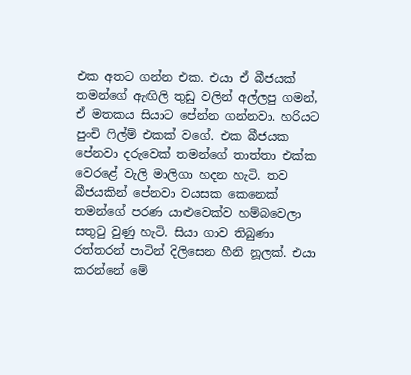එක අතට ගන්න එක. එයා ඒ බීජයක් තමන්ගේ ඇඟිලි තුඩු වලින් අල්ලපු ගමන්, ඒ මතකය සියාට පේන්න ගන්නවා. හරියට පුංචි ෆිල්ම් එකක් වගේ. එක බීජයක පේනවා දරුවෙක් තමන්ගේ තාත්තා එක්ක වෙරළේ වැලි මාලිගා හදන හැටි. තව බීජයකින් පේනවා වයසක කෙනෙක් තමන්ගේ පරණ යාළුවෙක්ව හම්බවෙලා සතුටු වුණු හැටි. සියා ගාව තිබුණා රත්තරන් පාටින් දිලිසෙන හීනි නූලක්. එයා කරන්නේ මේ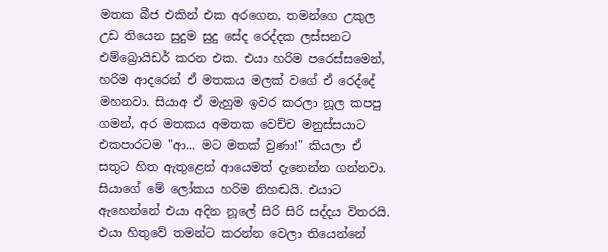මතක බීජ එකින් එක අරගෙන, තමන්ගෙ උකුල උඩ තියෙන සුදුම සුදු සේද රෙද්දක ලස්සනට එම්බ්‍රොයිඩර් කරන එක. එයා හරිම පරෙස්සමෙන්, හරිම ආදරෙන් ඒ මතකය මලක් වගේ ඒ රෙද්දේ මහනවා. සියාඅ ඒ මැහුම ඉවර කරලා නූල කපපු ගමන්, අර මතකය අමතක වෙච්ච මනුස්සයාට එකපාරටම "ආ... මට මතක් වුණා!" කියලා ඒ සතුට හිත ඇතුළෙන් ආයෙමත් දැනෙන්න ගන්නවා. සියාගේ මේ ලෝකය හරිම නිහඬයි. එයාට ඇහෙන්නේ එයා අදින නූලේ සිරි සිරි සද්දය විතරයි. එයා හිතුවේ තමන්ට කරන්න වෙලා තියෙන්නේ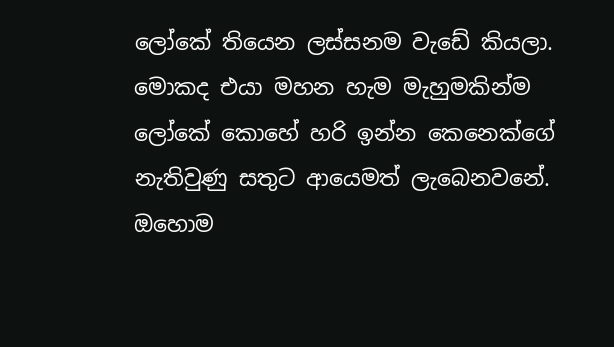ලෝකේ තියෙන ලස්සනම වැඩේ කියලා. මොකද එයා මහන හැම මැහුමකින්ම ලෝකේ කොහේ හරි ඉන්න කෙනෙක්ගේ නැතිවුණු සතුට ආයෙමත් ලැබෙනවනේ. ඔහොම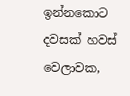ඉන්නකොට දවසක් හවස් වෙලාවක,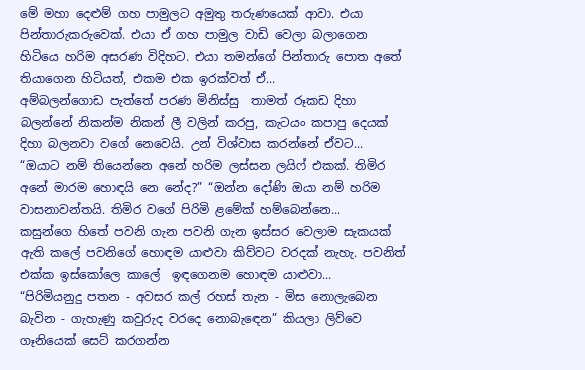මේ මහා දෙළුම් ගහ පාමුලට අමුතු තරුණයෙක් ආවා. එයා පින්තාරුකරුවෙක්. එයා ඒ ගහ පාමුල වාඩි වෙලා බලාගෙන හිටියෙ හරිම අසරණ විදිහට. එයා තමන්ගේ පින්තාරු පොත අතේ තියාගෙන හිටියත්, එකම එක ඉරක්වත් ඒ...
අම්බලන්ගොඩ පැත්තේ පරණ මිනිස්සු  තාමත් රූකඩ දිහා බලන්නේ නිකන්ම නිකන් ලී වලින් කරපු, කැටයං කපාපු දෙයක් දිහා බලනවා වගේ නෙවෙයි. උන් විශ්වාස කරන්නේ ඒවට...
“ඔයාට නම් තියෙන්නෙ අනේ හරිම ලස්සන ලයිෆ් එකක්. තිමිර අනේ මාරම හොඳයි නෙ නේද?” “ඔන්න දෝණි ඔයා නම් හරිම වාසනාවන්තයි. තිමිර වගේ පිරිමි ළමේක් හම්බෙන්නෙ...
කසුන්ගෙ හිතේ පවනි ගැන පවනි ගැන ඉස්සර වෙලාම සැකයක් ඇති කලේ පවනිගේ හොඳම යාළුවා කිව්වට වරදක් නැහැ. පවනිත් එක්ක ඉස්කෝලෙ කාලේ  ඉඳගෙනම හොඳම යාළුවා...
“පිරිමියනුදු පතන - අවසර කල් රහස් තැන - මිස නොලැබෙන බැවින - ගැහැණු කවුරුද වරදෙ නොබැඳෙන” කියලා ලිව්වෙ ගෑනියෙක් සෙට් කරගන්න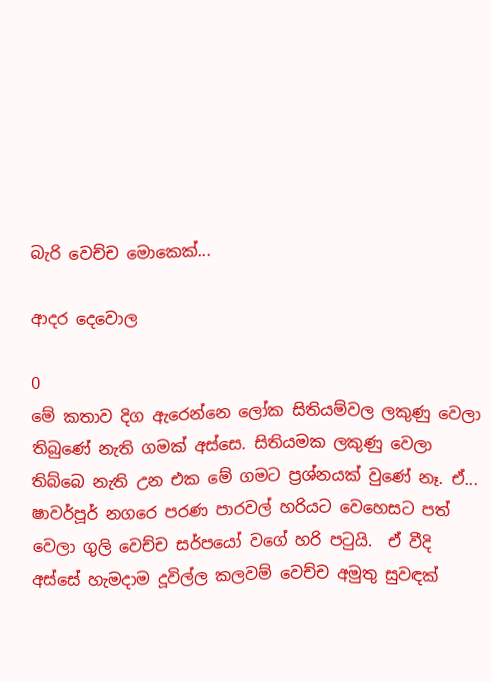බැරි වෙච්ච මොකෙක්...

ආදර දෙවොල

0
මේ කතාව දිග ඇරෙන්නෙ ලෝක සිතියම්වල ලකුණු වෙලා තිබුණේ නැති ගමක් අස්සෙ. සිතියමක ලකුණු වෙලා තිබ්බෙ නැති උන එක මේ ගමට ප්‍රශ්නයක් වුණේ නෑ. ඒ...
ෂාවර්පූර් නගරෙ පරණ පාරවල් හරියට වෙහෙසට පත් වෙලා ගුලි වෙච්ච සර්පයෝ වගේ හරි පටුයි.  ඒ වීදි අස්සේ හැමදාම දූවිල්ල කලවම් වෙච්ච අමුතු සුවඳක්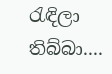රැඳිලා තිබ්බා....